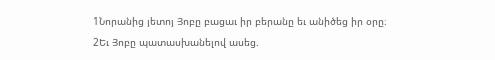1Նորանից յետոյ Յոբը բացաւ իր բերանը եւ անիծեց իր օրը։
2Եւ Յոբը պատասխանելով ասեց.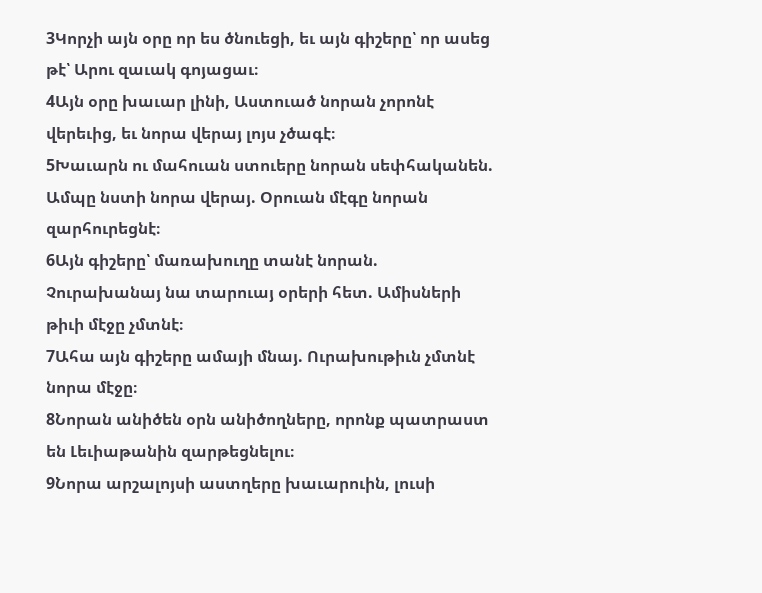3Կորչի այն օրը որ ես ծնուեցի, եւ այն գիշերը՝ որ ասեց թէ՝ Արու զաւակ գոյացաւ։
4Այն օրը խաւար լինի, Աստուած նորան չորոնէ վերեւից, եւ նորա վերայ լոյս չծագէ։
5Խաւարն ու մահուան ստուերը նորան սեփհականեն. Ամպը նստի նորա վերայ. Օրուան մէգը նորան զարհուրեցնէ։
6Այն գիշերը՝ մառախուղը տանէ նորան. Չուրախանայ նա տարուայ օրերի հետ. Ամիսների թիւի մէջը չմտնէ։
7Ահա այն գիշերը ամայի մնայ. Ուրախութիւն չմտնէ նորա մէջը։
8Նորան անիծեն օրն անիծողները, որոնք պատրաստ են Լեւիաթանին զարթեցնելու։
9Նորա արշալոյսի աստղերը խաւարուին, լուսի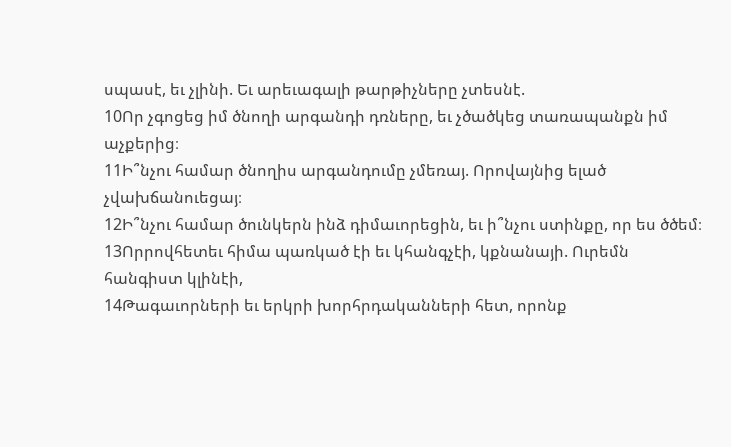սպասէ, եւ չլինի. Եւ արեւագալի թարթիչները չտեսնէ.
10Որ չգոցեց իմ ծնողի արգանդի դռները, եւ չծածկեց տառապանքն իմ աչքերից։
11Ի՞նչու համար ծնողիս արգանդումը չմեռայ. Որովայնից ելած չվախճանուեցայ։
12Ի՞նչու համար ծունկերն ինձ դիմաւորեցին, եւ ի՞նչու ստինքը, որ ես ծծեմ։
13Որրովհետեւ հիմա պառկած էի եւ կհանգչէի, կքնանայի. Ուրեմն հանգիստ կլինէի,
14Թագաւորների եւ երկրի խորհրդականների հետ, որոնք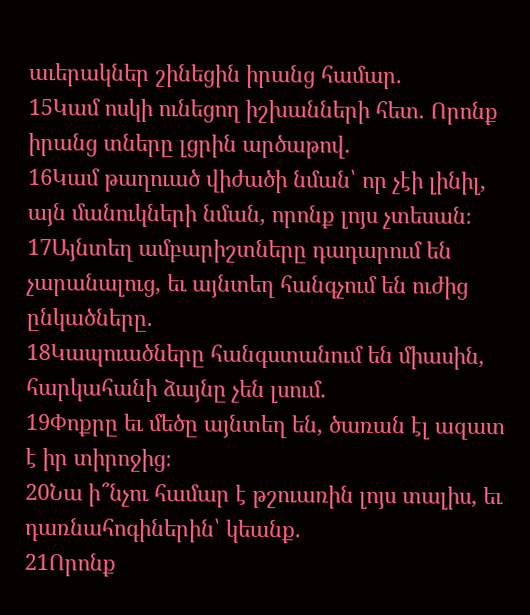աւերակներ շինեցին իրանց համար.
15Կամ ոսկի ունեցող իշխանների հետ. Որոնք իրանց տները լցրին արծաթով.
16Կամ թաղուած վիժածի նման՝ որ չէի լինիլ, այն մանուկների նման, որոնք լոյս չտեսան։
17Այնտեղ ամբարիշտները դադարում են չարանալուց, եւ այնտեղ հանգչում են ուժից ընկածները.
18Կապուածները հանգստանում են միասին, հարկահանի ձայնը չեն լսում.
19Փոքրը եւ մեծը այնտեղ են, ծառան էլ ազատ է իր տիրոջից։
20Նա ի՞նչու համար է թշուառին լոյս տալիս, եւ դառնահոգիներին՝ կեանք.
21Որոնք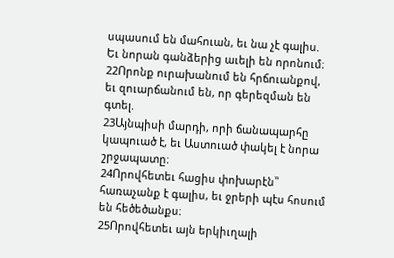սպասում են մահուան, եւ նա չէ գալիս. Եւ նորան գանձերից աւելի են որոնում։
22Որոնք ուրախանում են հրճուանքով, եւ զուարճանում են, որ գերեզման են գտել.
23Այնպիսի մարդի, որի ճանապարհը կապուած է, եւ Աստուած փակել է նորա շրջապատը։
24Որովհետեւ հացիս փոխարէն՝՝ հառաչանք է գալիս, եւ ջրերի պէս հոսում են հեծեծանքս։
25Որովհետեւ այն երկիւղալի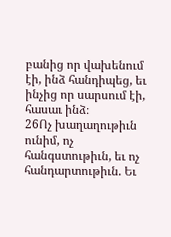բանից որ վախենում էի, ինձ հանդիպեց, եւ ինչից որ սարսում էի, հասաւ ինձ։
26Ոչ խաղաղութիւն ունիմ, ոչ հանգստութիւն, եւ ոչ հանդարտութիւն. Եւ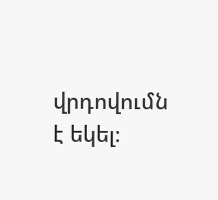վրդովումն է եկել։